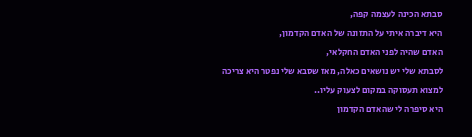סבתא הכינה לעצמה קפה,
היא דיברה איתי על התזונה של האדם הקדמון,
האדם שהיה לפני האדם החקלאי,
לסבתא שלי יש נושאים כאלה, מאז שסבא שלי נפטר היא צריכה למצוא תעסוקה במקום לצעוק עליו..
היא סיפרה לי שהאדם הקדמון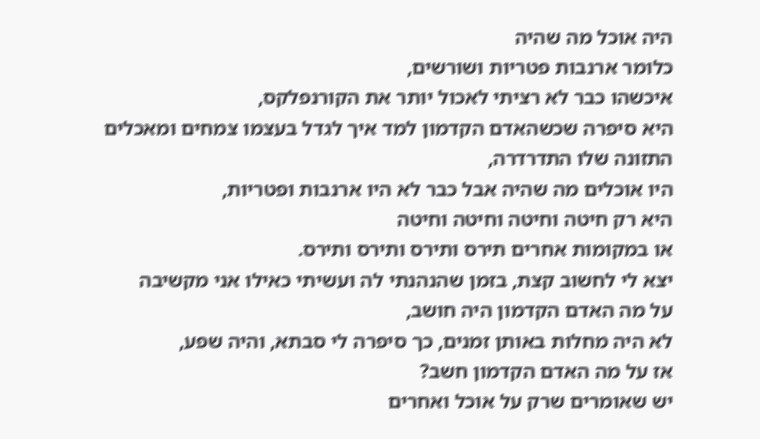היה אוכל מה שהיה
כלומר ארנבות פטריות ושורשים,
איכשהו כבר לא רציתי לאכול יותר את הקורנפלקס,
היא סיפרה שכשהאדם הקדמון למד איך לגדל בעצמו צמחים ומאכלים התזונה שלו התדרדרה,
היו אוכלים מה שהיה אבל כבר לא היו ארנבות ופטריות,
היא רק חיטה וחיטה וחיטה וחיטה
או במקומות אחרים תירס ותירס ותירס ותירס.
יצא לי לחשוב קצת, בזמן שהנהנתי לה ועשיתי כאילו אני מקשיבה
על מה האדם הקדמון היה חושב,
לא היה מחלות באותן זמנים, כך סיפרה לי סבתא, והיה שפע,
אז על מה האדם הקדמון חשב?
יש שאומרים שרק על אוכל ואחרים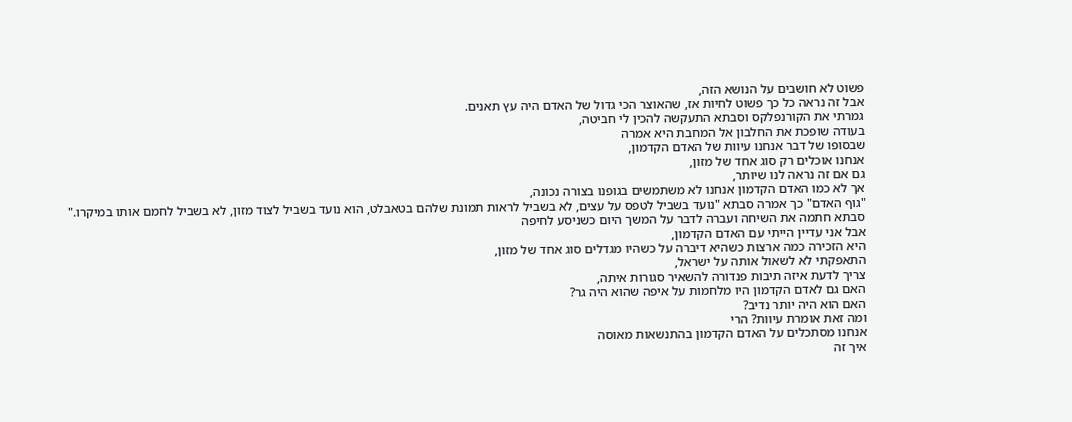פשוט לא חושבים על הנושא הזה,
אבל זה נראה כל כך פשוט לחיות אז, שהאוצר הכי גדול של האדם היה עץ תאנים.
גמרתי את הקורנפלקס וסבתא התעקשה להכין לי חביטה,
בעודה שופכת את החלבון אל המחבת היא אמרה
שבסופו של דבר אנחנו עיוות של האדם הקדמון,
אנחנו אוכלים רק סוג אחד של מזון,
גם אם זה נראה לנו שיותר,
אך לא כמו האדם הקדמון אנחנו לא משתמשים בגופנו בצורה נכונה,
"גוף האדם" כך אמרה סבתא "נועד בשביל לטפס על עצים, לא בשביל לראות תמונת שלהם בטאבלט, הוא נועד בשביל לצוד מזון, לא בשביל לחמם אותו במיקרו."
סבתא חתמה את השיחה ועברה לדבר על המשך היום כשניסע לחיפה
אבל אני עדיין הייתי עם האדם הקדמון,
היא הזכירה כמה ארצות כשהיא דיברה על כשהיו מגדלים סוג אחד של מזון,
התאפקתי לא לשאול אותה על ישראל,
צריך לדעת איזה תיבות פנדורה להשאיר סגורות איתה,
האם גם לאדם הקדמון היו מלחמות על איפה שהוא היה גר?
האם הוא היה יותר נדיב?
ומה זאת אומרת עיוות? הרי
אנחנו מסתכלים על האדם הקדמון בהתנשאות מאוסה
איך זה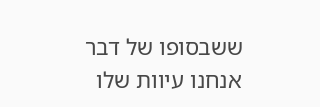ששבסופו של דבר אנחנו עיוות שלו